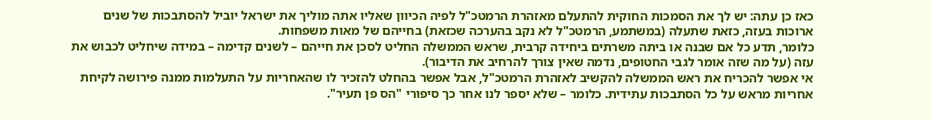כאז כן עתה: יש לך את הסמכות החוקית להתעלם מאזהרת הרמטכ"ל לפיה הכיוון שאליו אתה מוליך את ישראל יוביל להסתבכות של שנים ארוכות בעזה, כזאת שתעלה (במשתמע, הרמטכ"ל לא נקב בהערכה שכזאת) בחייהם של מאות משפחות.
כלומר, תדע כל אם שבנה או ביתה משרתים ביחידה קרבית, שראש הממשלה החליט לסכן את חייהם – לשנים קדימה – במידה שיחליט לכבוש את עזה (על מה שזה אומר לגבי החטופים, נדמה שאין צורך להרחיב את הדיבור).
אי אפשר להכריח את ראש הממשלה להקשיב לאזהרת הרמטכ"ל, אבל אפשר בהחלט להזכיר לו שהאחריות על התעלמות ממנה פירושה לקיחת אחריות מראש על כל הסתבכות עתידית. כלומר – שלא יספר לנו אחר כך סיפורי "הס פן תעיר".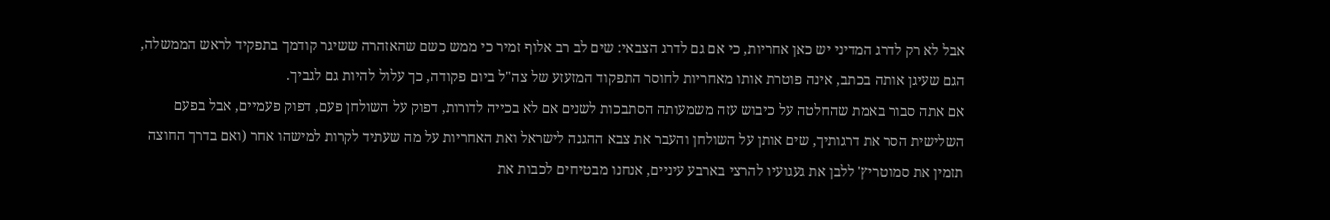אבל לא רק לדרג המדיני יש כאן אחריות, כי אם גם לדרג הצבאי: שים לב רב אלוף זמיר כי ממש כשם שהאזהרה ששיגר קודמך בתפקיד לראש הממשלה, הגם שעיגן אותה בכתב, אינה פוטרת אותו מאחריות לחוסר התפקוד המזעזע של צה"ל ביום פקודה, כך עלול להיות גם לגביך.
אם אתה סבור באמת שהחלטה על כיבוש עזה משמעותה הסתבכות לשנים אם לא בכייה לדורות, דפוק על השולחן פעם, דפוק פעמיים, אבל בפעם השלישית הסר את דרגותיך, שים אותן על השולחן והעבר את צבא ההגנה לישראל ואת האחריות על מה שעתיד לקרות למישהו אחר (ואם בדרך החוצה תזמין את סמוטריץ' ללבן את געגועיו להרצי בארבע עיניים, אנחנו מבטיחים לכבות את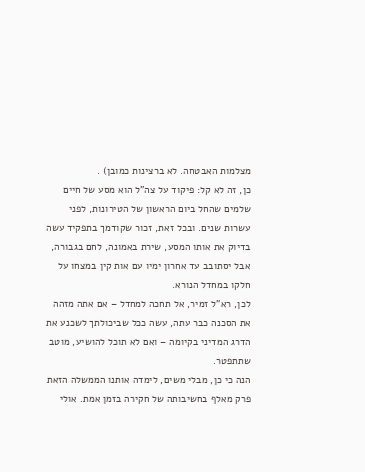מצלמות האבטחה. לא ברצינות כמובן) .
כן, זה לא קל: פיקוד על צה"ל הוא מסע של חיים שלמים שהחל ביום הראשון של הטירונות, לפני עשרות שנים. ובכל זאת, זכור שקודמך בתפקיד עשה בדיוק את אותו המסע, שירת באמונה, לחם בגבורה, אבל יסתובב עד אחרון ימיו עם אות קין במצחו על חלקו במחדל הנורא.
לכן, רא"ל זמיר, אל תחכה למחדל – אם אתה מזהה את הסכנה כבר עתה, עשה ככל שביכולתך לשכנע את הדרג המדיני בקיומה – ואם לא תוכל להושיע, מוטב שתתפטר.
הנה כי כן, מבלי משים, לימדה אותנו הממשלה הזאת פרק מאלף בחשיבותה של חקירה בזמן אמת. אולי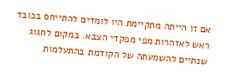אם זו הייתה מתקיימת היו לומדים להתייחס בכובד ראש לאזהרות מפי מפקדי הצבא. במקום לחגוג שנתיים להשמעתה של הקודמת בהתעלמות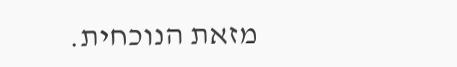מזאת הנוכחית.